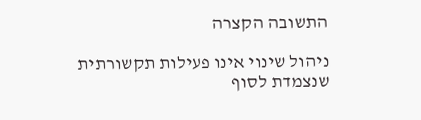התשובה הקצרה

ניהול שינוי אינו פעילות תקשורתית שנצמדת לסוף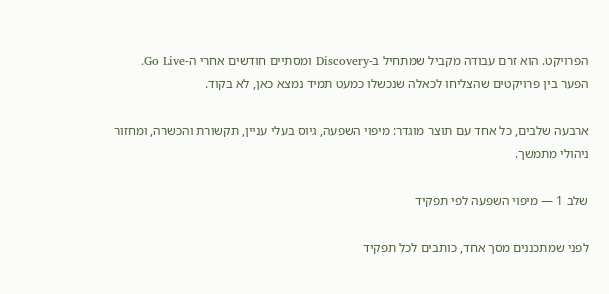הפרויקט. הוא זרם עבודה מקביל שמתחיל ב-Discovery ומסתיים חודשים אחרי ה-Go Live. הפער בין פרויקטים שהצליחו לכאלה שנכשלו כמעט תמיד נמצא כאן, לא בקוד.

ארבעה שלבים, כל אחד עם תוצר מוגדר: מיפוי השפעה, גיוס בעלי עניין, תקשורת והכשרה, ומחזור ניהולי מתמשך.

שלב 1 — מיפוי השפעה לפי תפקיד

לפני שמתכננים מסך אחד, כותבים לכל תפקיד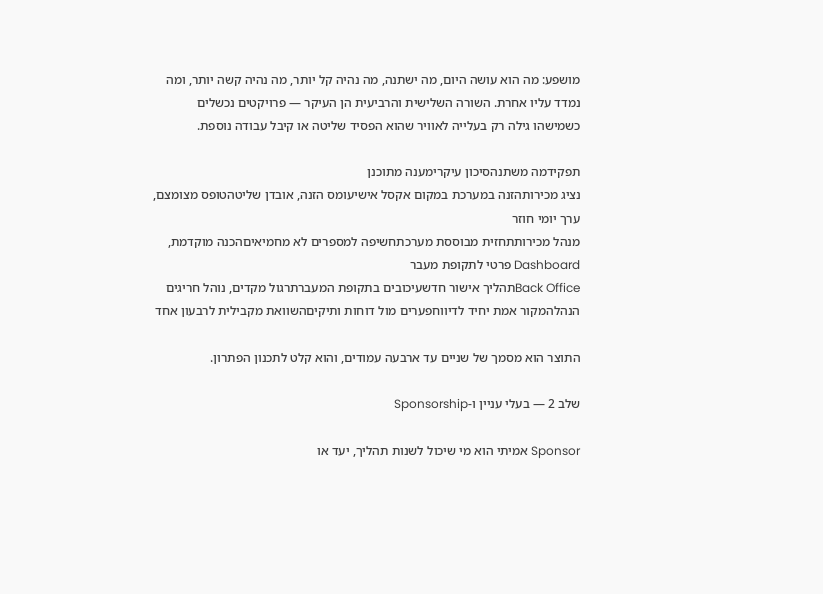מושפע: מה הוא עושה היום, מה ישתנה, מה נהיה קל יותר, מה נהיה קשה יותר, ומה נמדד עליו אחרת. השורה השלישית והרביעית הן העיקר — פרויקטים נכשלים כשמישהו גילה רק בעלייה לאוויר שהוא הפסיד שליטה או קיבל עבודה נוספת.

תפקידמה משתנהסיכון עיקרימענה מתוכנן
נציג מכירותהזנה במערכת במקום אקסל אישיעומס הזנה, אובדן שליטהטופס מצומצם, ערך יומי חוזר
מנהל מכירותתחזית מבוססת מערכתחשיפה למספרים לא מחמיאיםהכנה מוקדמת, Dashboard פרטי לתקופת מעבר
Back Officeתהליך אישור חדשעיכובים בתקופת המעברתרגול מקדים, נוהל חריגים
הנהלהמקור אמת יחיד לדיווחפערים מול דוחות ותיקיםהשוואת מקבילית לרבעון אחד

התוצר הוא מסמך של שניים עד ארבעה עמודים, והוא קלט לתכנון הפתרון.

שלב 2 — בעלי עניין ו-Sponsorship

Sponsor אמיתי הוא מי שיכול לשנות תהליך, יעד או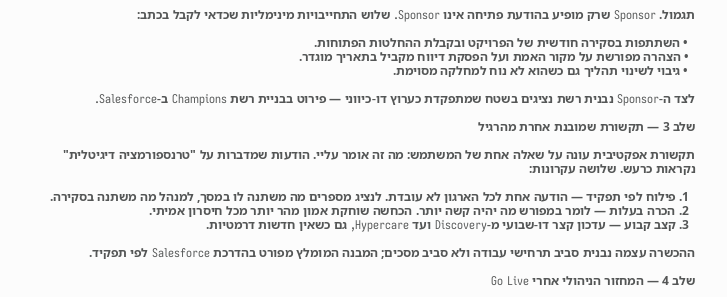תגמול. Sponsor שרק מופיע בהודעת פתיחה אינו Sponsor. שלוש התחייבויות מינימליות שכדאי לקבל בכתב:

  • השתתפות בסקירה חודשית של הפרויקט ובקבלת ההחלטות הפתוחות.
  • הצהרה מפורשת על מקור האמת ועל הפסקת דיווח מקביל בתאריך מוגדר.
  • גיבוי לשינוי תהליך גם כשהוא לא נוח למחלקה מסוימת.

לצד ה-Sponsor נבנית רשת נציגים בשטח שמתפקדת כערוץ דו-כיווני — פירוט בבניית רשת Champions ב-Salesforce.

שלב 3 — תקשורת שמובנת אחרת מהרגיל

תקשורת אפקטיבית עונה על שאלה אחת של המשתמש: מה זה אומר עליי. הודעות שמדברות על "טרנספורמציה דיגיטלית" נקראות כרעש. שלושה עקרונות:

  1. פילוח לפי תפקיד — הודעה אחת לכל הארגון לא עובדת. לנציג מספרים מה משתנה לו במסך, למנהל מה משתנה בסקירה.
  2. הכרה בעלות — לומר במפורש מה יהיה קשה יותר. הכחשה שוחקת אמון מהר יותר מכל חיסרון אמיתי.
  3. קצב קבוע — עדכון קצר דו-שבועי מ-Discovery ועד Hypercare, גם כשאין חדשות דרמטיות.

ההכשרה עצמה נבנית סביב תרחישי עבודה ולא סביב מסכים; המבנה המומלץ מפורט בהדרכת Salesforce לפי תפקיד.

שלב 4 — המחזור הניהולי אחרי Go Live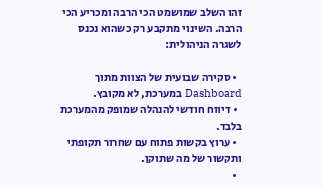זהו השלב שמושמט הכי הרבה ומכריע הכי הרבה. השינוי מתקבע רק כשהוא נכנס לשגרה הניהולית:

  • סקירה שבועית של הצוות מתוך Dashboard במערכת, לא מקובץ.
  • דיווח חודשי להנהלה שמופק מהמערכת בלבד.
  • ערוץ בקשות פתוח עם שחרור תקופתי ותקשור של מה שתוקן.
  •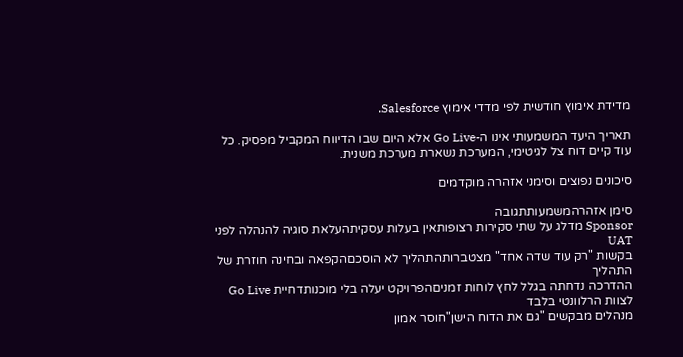מדידת אימוץ חודשית לפי מדדי אימוץ Salesforce.

תאריך היעד המשמעותי אינו ה-Go Live אלא היום שבו הדיווח המקביל מפסיק. כל עוד קיים דוח צל לגיטימי, המערכת נשארת מערכת משנית.

סיכונים נפוצים וסימני אזהרה מוקדמים

סימן אזהרהמשמעותתגובה
Sponsor מדלג על שתי סקירות רצופותאין בעלות עסקיתהעלאת סוגיה להנהלה לפני UAT
בקשות "רק עוד שדה אחד" מצטברותהתהליך לא הוסכםהקפאה ובחינה חוזרת של התהליך
ההדרכה נדחתה בגלל לחץ לוחות זמניםהפרויקט יעלה בלי מוכנותדחיית Go Live לצוות הרלוונטי בלבד
מנהלים מבקשים "גם את הדוח הישן"חוסר אמון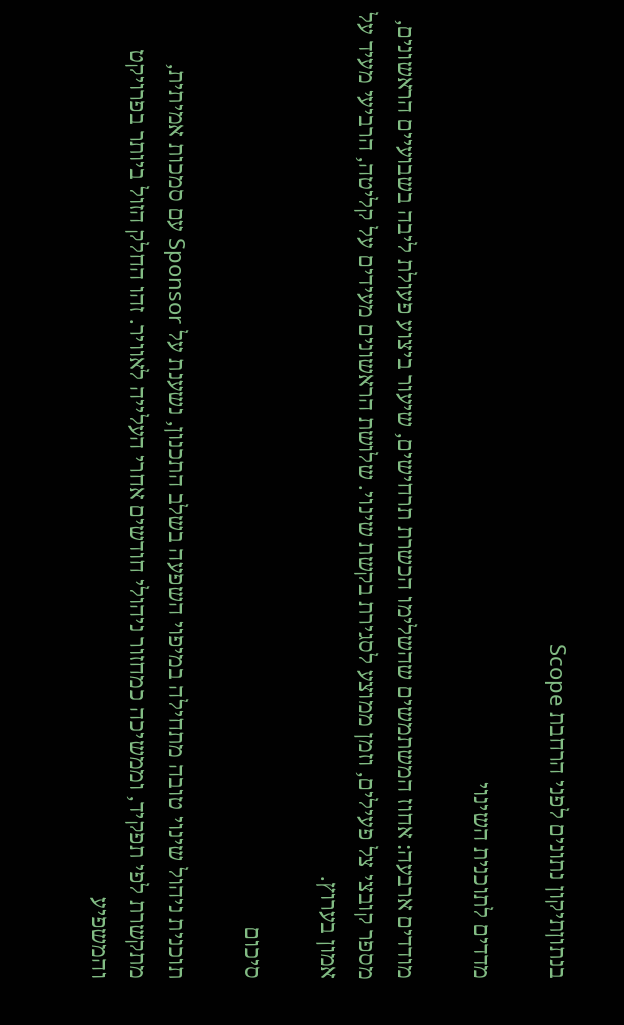בנתוןתיקון נתונים לפני הרחבת Scope

מדדים לתוכנית השינוי

מודדים ארבעה: אחוז המשתמשים שהשלימו הכשרת תרחישים, שיעור ביצוע פעולת ליבה בשבועיים הראשונים, מספר קובצי צל פעילים, וזמן ממוצע לסגירת בקשת שינוי. שלושת הראשונים מעידים על קליטה, הרביעי מעיד על אמון בערוץ.

סיכום

תוכנית ניהול שינוי טובה מתחילה במיפוי השפעה בשלב התכנון, נשענת על Sponsor עם סמכות אמיתית, מתקשרת לפי תפקיד, וממשיכה כמחזור ניהולי חודשים אחרי העלייה לאוויר. זהו החלק הזול ביותר בפרויקט והמשפיע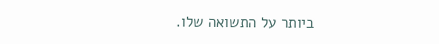ביותר על התשואה שלו.